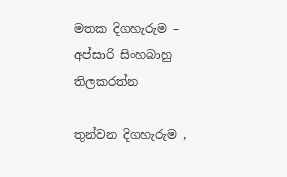මතක දිගහැරුම – අප්සාරි සිංහබාහු තිලකරත්න

තුන්වන දිගහැරුම ,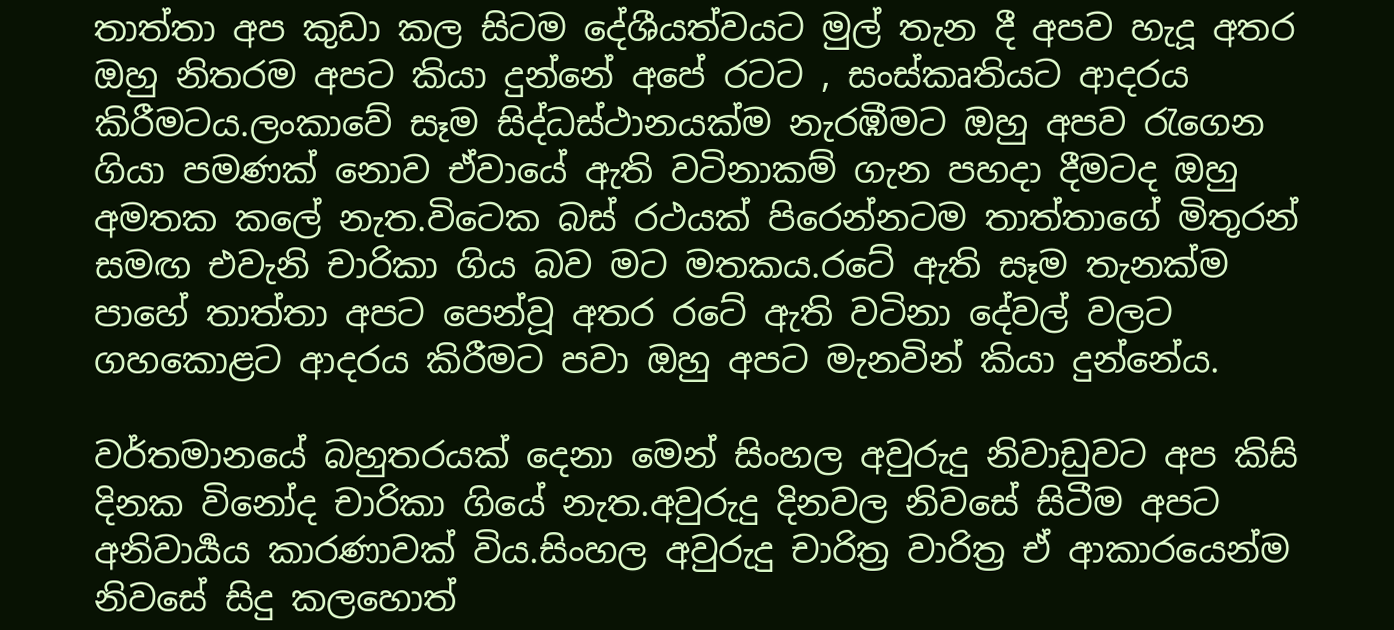තාත්තා අප කුඩා කල සිටම දේශීයත්වයට මුල් තැන දී අපව හැදූ අතර ඔහු නිතරම අපට කියා දුන්නේ අපේ රටට , සංස්කෘතියට ආදරය කිරීමටය.ලංකාවේ සෑම සිද්ධස්ථානයක්ම නැරඹීමට ඔහු අපව රැගෙන ගියා පමණක් නොව ඒවායේ ඇති වටිනාකම් ගැන පහදා දීමටද ඔහු අමතක කලේ නැත.විටෙක බස් රථයක් පිරෙන්නටම තාත්තාගේ මිතුරන් සමඟ එවැනි චාරිකා ගිය බව මට මතකය.රටේ ඇති සෑම තැනක්ම පාහේ තාත්තා අපට පෙන්වූ අතර රටේ ඇති වටිනා දේවල් වලට ගහකොළට ආදරය කිරීමට පවා ඔහු අපට මැනවින් කියා දුන්නේය.

වර්තමානයේ බහුතරයක් දෙනා මෙන් සිංහල අවුරුදු නිවාඩුවට අප කිසි දිනක විනෝද චාරිකා ගියේ නැත.අවුරුදු දිනවල නිවසේ සිටීම අපට අනිවාර්‍යය කාරණාවක් විය.සිංහල අවුරුදු චාරිත්‍ර වාරිත්‍ර ඒ ආකාරයෙන්ම නිවසේ සිදු කලහොත්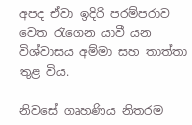අපද ඒවා ඉදිරි පරම්පරාව වෙත රැගෙන යාවී යන විශ්වාසය අම්මා සහ තාත්තා තුළ විය.

නිවසේ ගෘහණිය නිතරම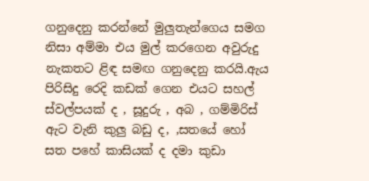ගනුදෙනු කරන්නේ මුලුතැන්ගෙය සමග නිසා අම්මා එය මුල් කරගෙන අවුරුදු නැකතට ළිඳ සමඟ ගනුදෙනු කරයි.ඇය පිරිසිදු රෙදි කඩක් ගෙන එයට සහල් ස්වල්පයක් ද , සූදුරු , අබ , ගම්මිරිස් ඇට වැනි කුලු බඩු ද, ,සතයේ හෝ සත පහේ කාසියක් ද දමා කුඩා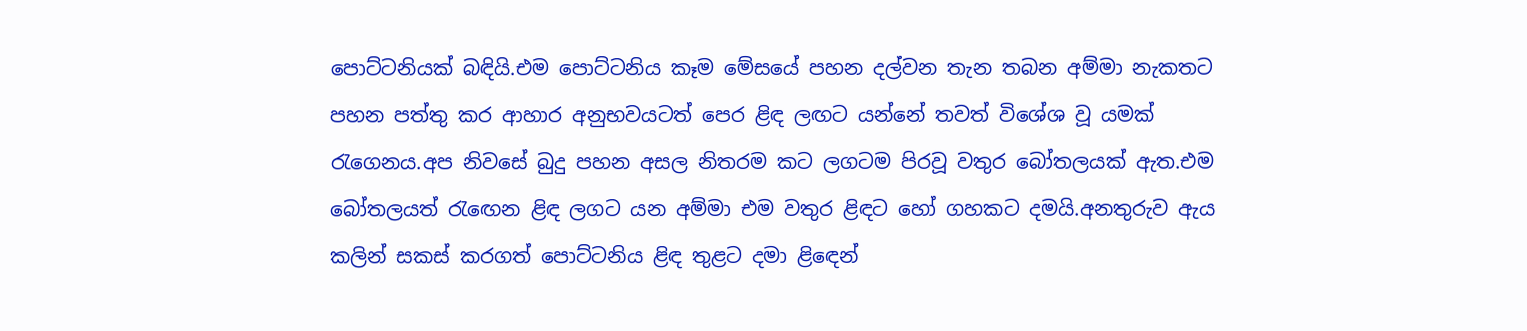පොට්ටනියක් බඳියි.එම පොට්ටනිය කෑම මේසයේ පහන දල්වන තැන තබන අම්මා නැකතට පහන පත්තු කර ආහාර අනුභවයටත් පෙර ළිඳ ලඟට යන්නේ තවත් විශේශ වූ යමක් රැගෙනය.අප නිවසේ බුදු පහන අසල නිතරම කට ලගටම පිරවූ වතුර බෝතලයක් ඇත.එම බෝතලයත් රැඟෙන ළිඳ ලගට යන අම්මා එම වතුර ළිඳට හෝ ගහකට දමයි.අනතුරුව ඇය කලින් සකස් කරගත් පොට්ටනිය ළිඳ තුළට දමා ළිඳෙන්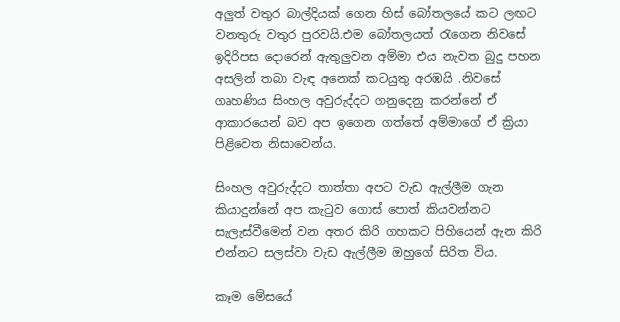අලුත් වතුර බාල්දියක් ගෙන හිස් බෝතලයේ කට ලඟට වනතුරු වතුර පුරවයි.එම බෝතලයත් රැගෙන නිවසේ ඉදිරිපස දොරෙන් ඇතුලුවන අම්මා එය නැවත බුදු පහන අසලින් තබා වැඳ අනෙක් කටයුතු අරඹයි .නිවසේ ගෘහණිය සිංහල අවුරුද්දට ගනුදෙනු කරන්නේ ඒ ආකාරයෙන් බව අප ඉගෙන ගත්තේ අම්මාගේ ඒ ක්‍රියා පිළිවෙත නිසාවෙන්ය.

සිංහල අවුරුද්දට තාත්තා අපට වැඩ ඇල්ලීම ගැන කියාදුන්නේ අප කැටුව ගොස් පොත් කියවන්නට සැලැස්වීමෙන් වන අතර කිරි ගහකට පිහියෙන් ඇන කිරි එන්නට සලස්වා වැඩ ඇල්ලීම ඔහුගේ සිරිත විය.

කෑම මේසයේ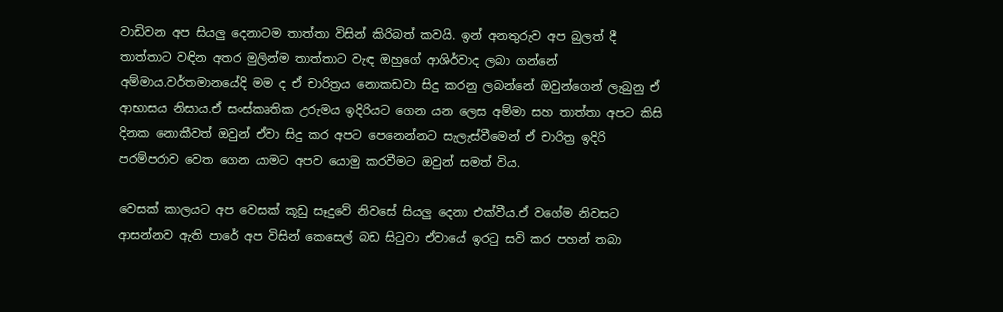වාඩිවන අප සියලු දෙනාටම තාත්තා විසින් කිරිබත් කවයි. ඉන් අනතුරුව අප බුලත් දී තාත්තාට වඳින අතර මුලින්ම තාත්තාට වැඳ ඔහුගේ ආශිර්වාද ලබා ගන්නේ අම්මාය.වර්තමානයේදි මම ද ඒ චාරිත්‍රය නොකඩවා සිදු කරනු ලබන්නේ ඔවුන්ගෙන් ලැබුනු ඒ ආභාසය නිසාය.ඒ සංස්කෘතික උරුමය ඉදිරියට ගෙන යන ලෙස අම්මා සහ තාත්තා අපට කිසි දිනක නොකීවත් ඔවුන් ඒවා සිදු කර අපට පෙනෙන්නට සැලැස්වීමෙන් ඒ චාරිත්‍ර ඉදිරි පරම්පරාව වෙත ගෙන යාමට අපව යොමු කරවීමට ඔවුන් සමත් විය.

වෙසක් කාලයට අප වෙසක් කූඩු සෑදුවේ නිවසේ සියලු දෙනා එක්වීය.ඒ වගේම නිවසට ආසන්නව ඇති පාරේ අප විසින් කෙසෙල් බඩ සිටුවා ඒවායේ ඉරටු සවි කර පහන් තබා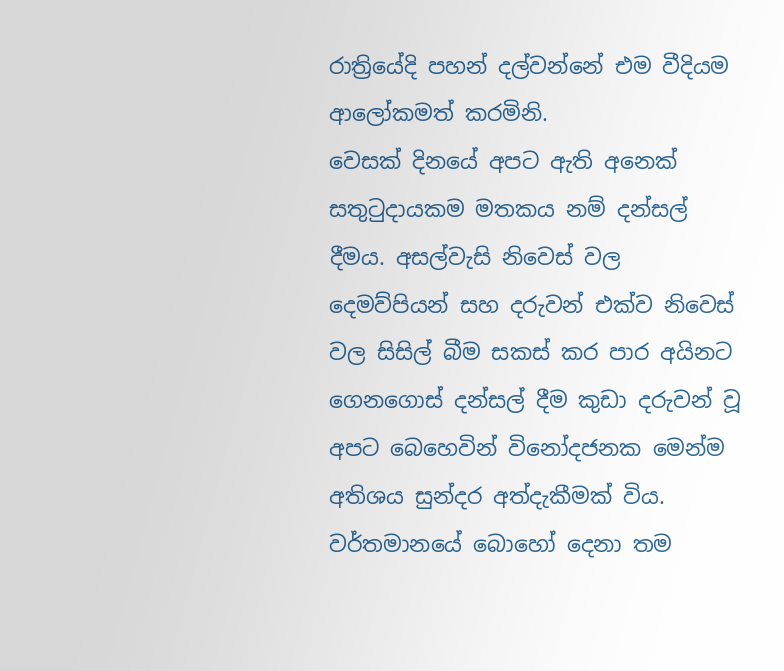රාත්‍රියේදි පහන් දල්වන්නේ එම වීදියම ආලෝකමත් කරමිනි.
වෙසක් දිනයේ අපට ඇති අනෙක් සතුටුදායකම මතකය නම් දන්සල් දීමය. අසල්වැසි නිවෙස් වල දෙමව්පියන් සහ දරුවන් එක්ව නිවෙස් වල සිසිල් බීම සකස් කර පාර අයිනට ගෙනගොස් දන්සල් දීම කුඩා දරුවන් වූ අපට බෙහෙවින් විනෝදජනක මෙන්ම අතිශය සුන්දර අත්දැකීමක් විය.
වර්තමානයේ බොහෝ දෙනා තම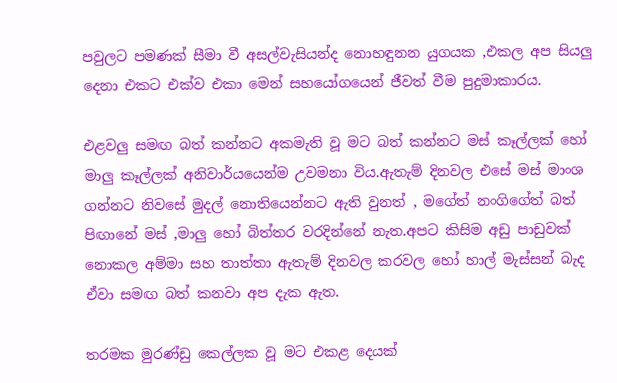පවුලට පමණක් සීමා වී අසල්වැසියන්ද නොහඳුනන යුගයක ,එකල අප සියලු දෙනා එකට එක්ව එකා මෙන් සහයෝගයෙන් ජීවත් වීම පුදුමාකාරය.

එළවලු සමඟ බත් කන්නට අකමැති වූ මට බත් කන්නට මස් කෑල්ලක් හෝ මාලු කෑල්ලක් අනිවාර්යයෙන්ම උවමනා විය.ඇතැම් දිනවල එසේ මස් මාංශ ගන්නට නිවසේ මුදල් නොතියෙන්නට ඇති වුනත් , මගේත් නංගිගේත් බත් පිඟානේ මස් ,මාලු හෝ බිත්තර වරදින්නේ නැත.අපට කිසිම අඩු පාඩුවක් නොකල අම්මා සහ තාත්තා ඇතැම් දිනවල කරවල හෝ හාල් මැස්සන් බැද ඒවා සමඟ බත් කනවා අප දැක ඇත.

තරමක මුරණ්ඩු කෙල්ලක වූ මට එකළ දෙයක්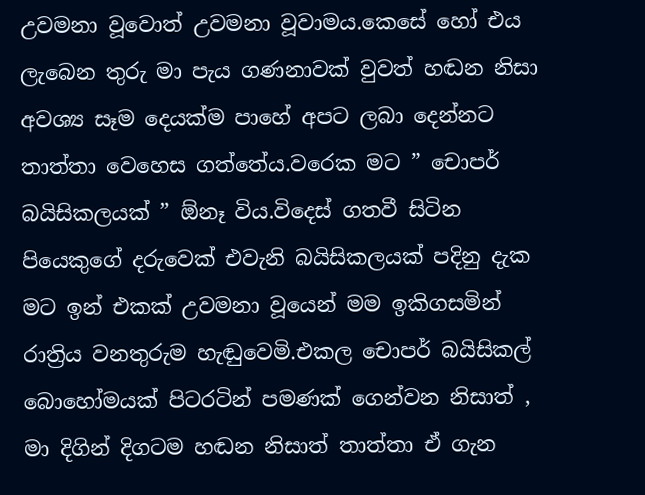උවමනා වූවොත් උවමනා වූවාමය.කෙසේ හෝ එය ලැබෙන තුරු මා පැය ගණනාවක් වුවත් හඬන නිසා අවශ්‍ය සෑම දෙයක්ම පාහේ අපට ලබා දෙන්නට තාත්තා වෙහෙස ගත්තේය.වරෙක මට ” චොපර් බයිසිකලයක් ” ඕනෑ විය.විදෙස් ගතවී සිටින පියෙකුගේ දරුවෙක් එවැනි බයිසිකලයක් පදිනු දැක මට ඉන් එකක් උවමනා වූයෙන් මම ඉකිගසමින් රාත්‍රිය වනතුරුම හැඬුවෙමි.එකල චොපර් බයිසිකල් බොහෝමයක් පිටරටින් පමණක් ගෙන්වන නිසාත් , මා දිගින් දිගටම හඬන නිසාත් තාත්තා ඒ ගැන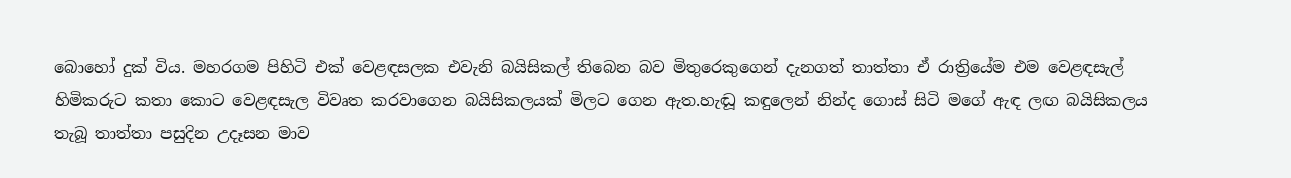බොහෝ දුක් විය. මහරගම පිහිටි එක් වෙළඳසලක එවැනි බයිසිකල් තිබෙන බව මිතුරෙකුගෙන් දැනගත් තාත්තා ඒ රාත්‍රියේම එම වෙළඳසැල් හිමිකරුට කතා කොට වෙළඳසැල විවෘත කරවාගෙන බයිසිකලයක් මිලට ගෙන ඇත.හැඬූ කඳුලෙන් නින්ද ගොස් සිටි මගේ ඇඳ ලඟ බයිසිකලය තැබූ තාත්තා පසුදින උදෑසන මාව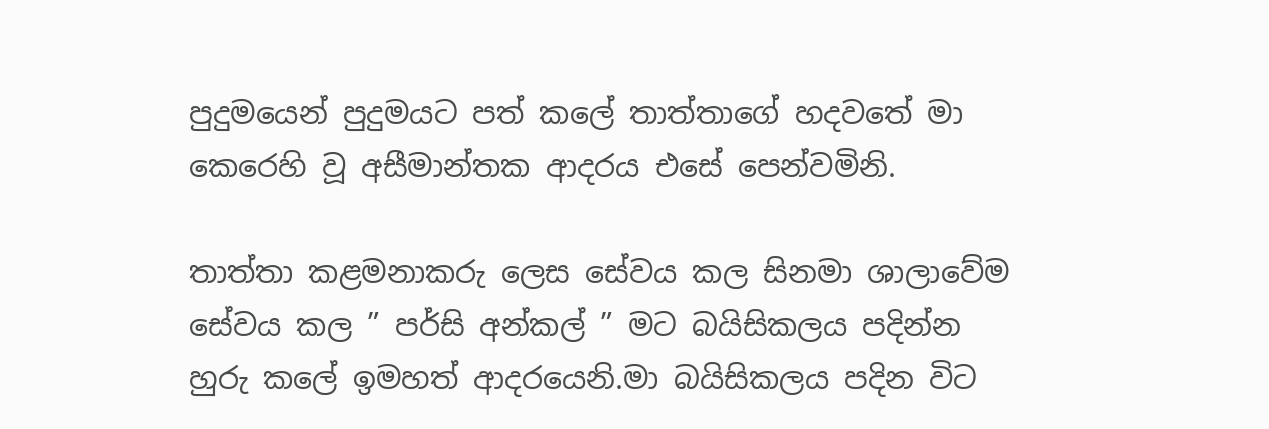පුදුමයෙන් පුදුමයට පත් කලේ තාත්තාගේ හදවතේ මා කෙරෙහි වූ අසීමාන්තක ආදරය එසේ පෙන්වමිනි.

තාත්තා කළමනාකරු ලෙස සේවය කල සිනමා ශාලාවේම සේවය කල ” පර්සි අන්කල් ” මට බයිසිකලය පදින්න හුරු කලේ ඉමහත් ආදරයෙනි.මා බයිසිකලය පදින විට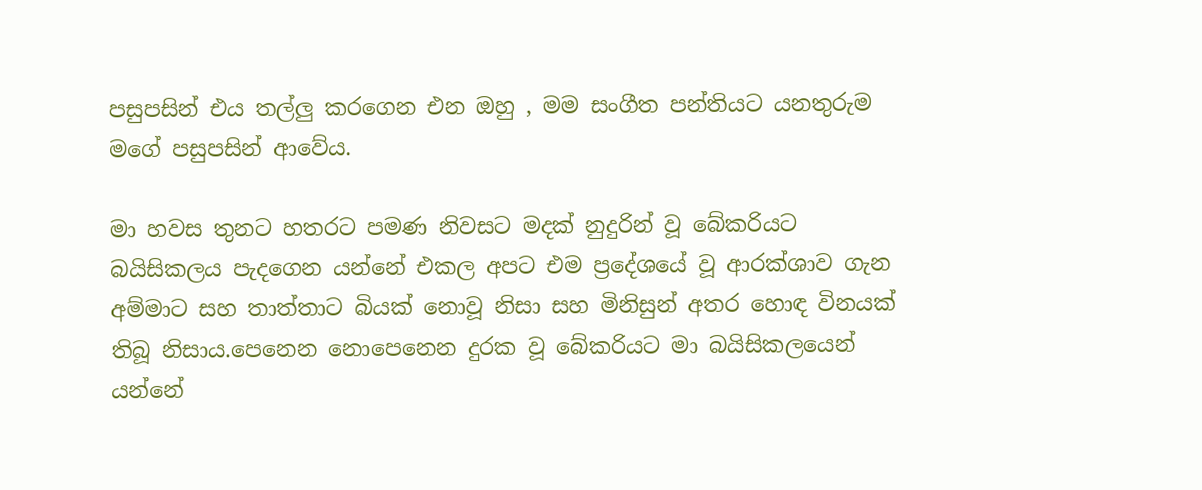පසුපසින් එය තල්ලු කරගෙන එන ඔහු , මම සංගීත පන්තියට යනතුරුම මගේ පසුපසින් ආවේය.

මා හවස තුනට හතරට පමණ නිවසට මදක් නුදුරින් වූ බේකරියට බයිසිකලය පැදගෙන යන්නේ එකල අපට එම ප්‍රදේශයේ වූ ආරක්ශාව ගැන අම්මාට සහ තාත්තාට බියක් නොවූ නිසා සහ මිනිසුන් අතර හොඳ විනයක් තිබූ නිසාය.පෙනෙන නොපෙනෙන දුරක වූ බේකරියට මා බයිසිකලයෙන් යන්නේ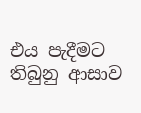එය පැදීමට තිබුනු ආසාව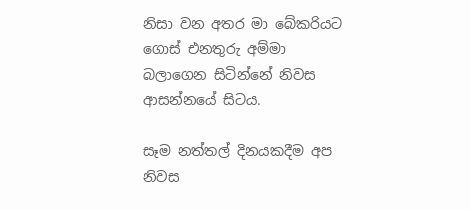නිසා වන අතර මා බේකරියට ගොස් එනතුරු අම්මා බලාගෙන සිටින්නේ නිවස ආසන්නයේ සිටය.

සෑම නත්තල් දිනයකදීම අප නිවස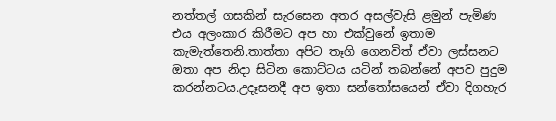නත්තල් ගසකින් සැරසෙන අතර අසල්වැසි ළමුන් පැමිණ එය අලංකාර කිරීමට අප හා එක්වුනේ ඉතාම කැමැත්තෙනි.තාත්තා අපිට තෑගි ගෙනවිත් ඒවා ලස්සනට ඔතා අප නිදා සිටින කොට්ටය යටින් තබන්නේ අපව පුදුම කරන්නටය.උදෑසනදී අප ඉතා සන්තෝසයෙන් ඒවා දිගහැර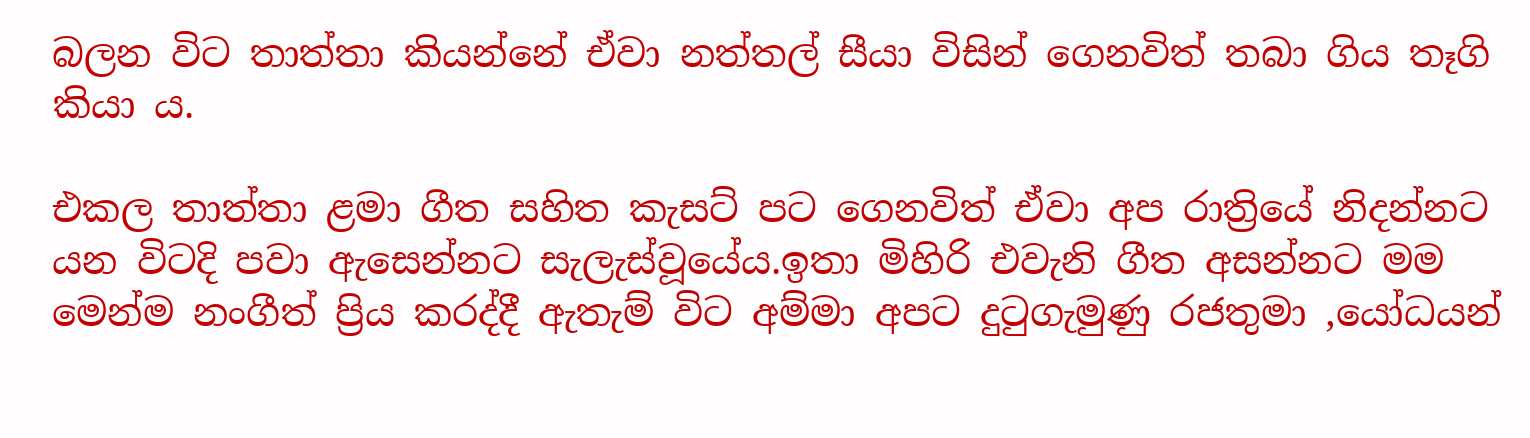බලන විට තාත්තා කියන්නේ ඒවා නත්තල් සීයා විසින් ගෙනවිත් තබා ගිය තෑගි කියා ය.

එකල තාත්තා ළමා ගීත සහිත කැසට් පට ගෙනවිත් ඒවා අප රාත්‍රියේ නිදන්නට යන විටදි පවා ඇසෙන්නට සැලැස්වූයේය.ඉතා මිහිරි එවැනි ගීත අසන්නට මම මෙන්ම නංගීත් ප්‍රිය කරද්දී ඇතැම් විට අම්මා අපට දුටුගැමුණු රජතුමා ,යෝධයන්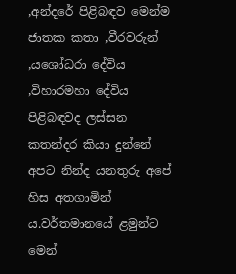,අන්දරේ පිළිබඳව මෙන්ම ජාතක කතා ,වීරවරුන් ,යශෝධරා දේවිය ,විහාරමහා දේවිය පිළිබඳවද ලස්සන කතන්දර කියා දුන්නේ අපට නින්ද යනතුරු අපේ හිස අතගාමින් ය.වර්තමානයේ ළමුන්ට මෙන්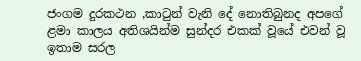ජංගම දුරකථන ,කාටුන් වැනි දේ නොතිබුනද අපගේ ළමා කාලය අතිශයින්ම සුන්දර එකක් වූයේ එවන් වූ ඉතාම සරල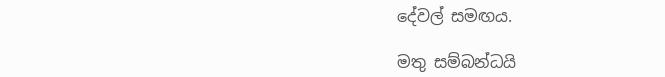දේවල් සමඟය.

මතු සම්බන්ධයි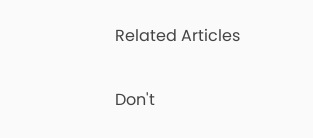Related Articles

Don't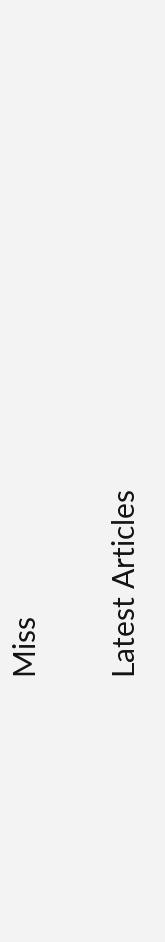Miss


Latest Articles